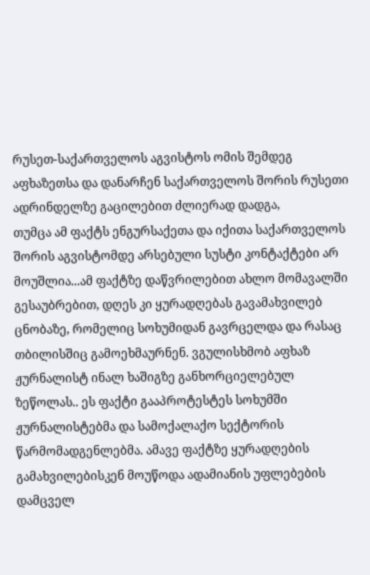რუსეთ-საქართველოს აგვისტოს ომის შემდეგ აფხაზეთსა და დანარჩენ საქართველოს შორის რუსეთი ადრინდელზე გაცილებით ძლიერად დადგა,
თუმცა ამ ფაქტს ენგურსაქეთა და იქითა საქართველოს შორის აგვისტომდე არსებული სუსტი კონტაქტები არ მოუშლია...ამ ფაქტზე დაწვრილებით ახლო მომავალში გესაუბრებით, დღეს კი ყურადღებას გავამახვილებ ცნობაზე, რომელიც სოხუმიდან გავრცელდა და რასაც თბილისშიც გამოეხმაურნენ. ვგულისხმობ აფხაზ ჟურნალისტ ინალ ხაშიგზე განხორციელებულ ზეწოლას.. ეს ფაქტი გააპროტესტეს სოხუმში ჟურნალისტებმა და სამოქალაქო სექტორის წარმომადგენლებმა. ამავე ფაქტზე ყურადღების გამახვილებისკენ მოუწოდა ადამიანის უფლებების დამცველ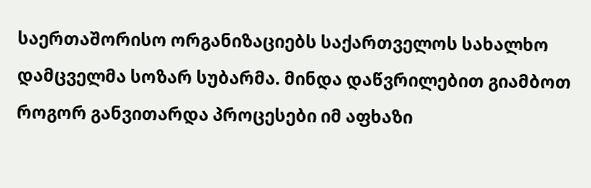საერთაშორისო ორგანიზაციებს საქართველოს სახალხო დამცველმა სოზარ სუბარმა. მინდა დაწვრილებით გიამბოთ როგორ განვითარდა პროცესები იმ აფხაზი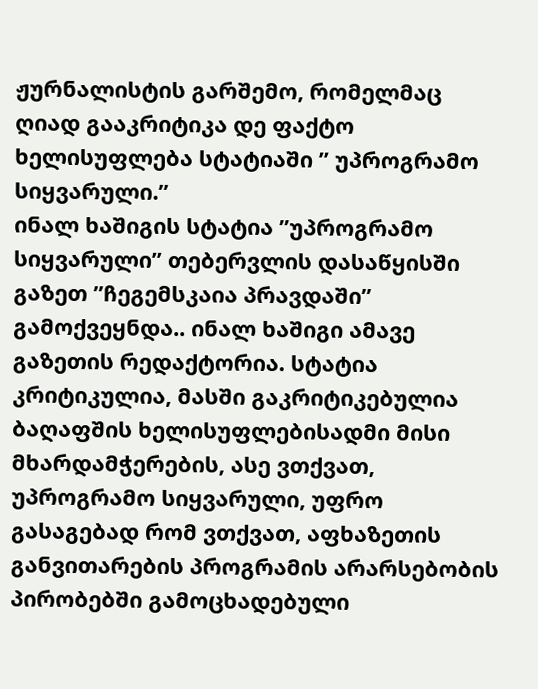ჟურნალისტის გარშემო, რომელმაც ღიად გააკრიტიკა დე ფაქტო ხელისუფლება სტატიაში ” უპროგრამო სიყვარული.”
ინალ ხაშიგის სტატია ”უპროგრამო სიყვარული” თებერვლის დასაწყისში გაზეთ ”ჩეგემსკაია პრავდაში” გამოქვეყნდა.. ინალ ხაშიგი ამავე გაზეთის რედაქტორია. სტატია კრიტიკულია, მასში გაკრიტიკებულია ბაღაფშის ხელისუფლებისადმი მისი მხარდამჭერების, ასე ვთქვათ, უპროგრამო სიყვარული, უფრო გასაგებად რომ ვთქვათ, აფხაზეთის განვითარების პროგრამის არარსებობის პირობებში გამოცხადებული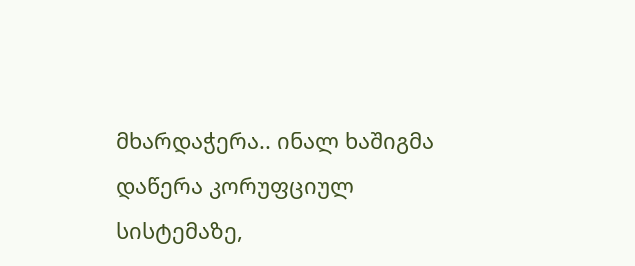მხარდაჭერა.. ინალ ხაშიგმა დაწერა კორუფციულ სისტემაზე,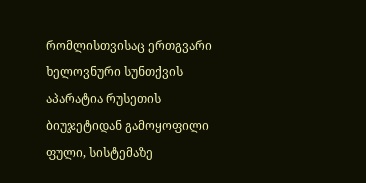რომლისთვისაც ერთგვარი ხელოვნური სუნთქვის აპარატია რუსეთის ბიუჯეტიდან გამოყოფილი ფული, სისტემაზე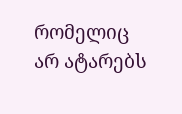რომელიც არ ატარებს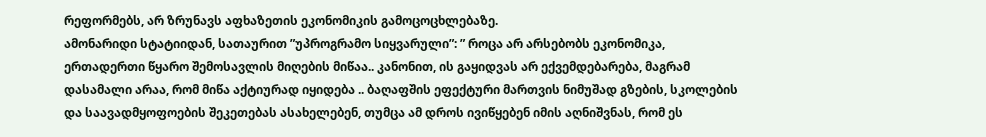რეფორმებს, არ ზრუნავს აფხაზეთის ეკონომიკის გამოცოცხლებაზე.
ამონარიდი სტატიიდან, სათაურით ”უპროგრამო სიყვარული”: ” როცა არ არსებობს ეკონომიკა, ერთადერთი წყარო შემოსავლის მიღების მიწაა.. კანონით, ის გაყიდვას არ ექვემდებარება, მაგრამ დასამალი არაა, რომ მიწა აქტიურად იყიდება .. ბაღაფშის ეფექტური მართვის ნიმუშად გზების, სკოლების და საავადმყოფოების შეკეთებას ასახელებენ, თუმცა ამ დროს ივიწყებენ იმის აღნიშვნას, რომ ეს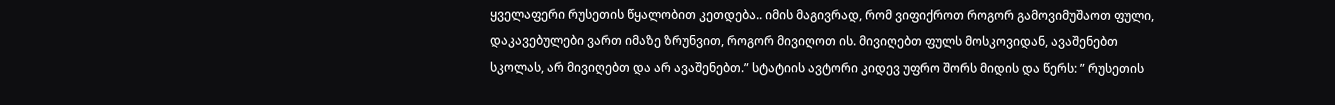ყველაფერი რუსეთის წყალობით კეთდება.. იმის მაგივრად, რომ ვიფიქროთ როგორ გამოვიმუშაოთ ფული, დაკავებულები ვართ იმაზე ზრუნვით, როგორ მივიღოთ ის. მივიღებთ ფულს მოსკოვიდან, ავაშენებთ სკოლას, არ მივიღებთ და არ ავაშენებთ.” სტატიის ავტორი კიდევ უფრო შორს მიდის და წერს: ” რუსეთის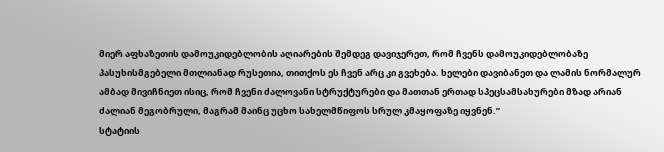მიერ აფხაზეთის დამოუკიდებლობის აღიარების შემდეგ დავიჯერეთ, რომ ჩვენს დამოუკიდებლობაზე პასუხისმგებელი მთლიანად რუსეთია, თითქოს ეს ჩვენ არც კი გვეხება. ხელები დავიბანეთ და ლამის ნორმალურ ამბად მივიჩნიეთ ისიც, რომ ჩვენი ძალოვანი სტრუქტურები და მათთან ერთად სპეცსამსახურები მზად არიან ძალიან მეგობრული, მაგრამ მაინც უცხო სახელმწიფოს სრულ კმაყოფაზე იყვნენ.”
სტატიის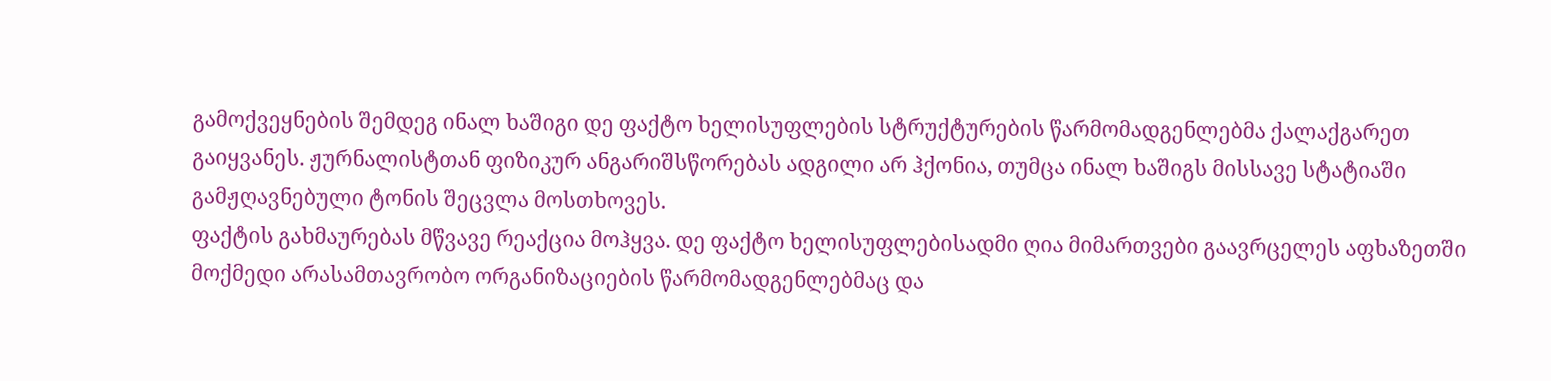გამოქვეყნების შემდეგ ინალ ხაშიგი დე ფაქტო ხელისუფლების სტრუქტურების წარმომადგენლებმა ქალაქგარეთ გაიყვანეს. ჟურნალისტთან ფიზიკურ ანგარიშსწორებას ადგილი არ ჰქონია, თუმცა ინალ ხაშიგს მისსავე სტატიაში გამჟღავნებული ტონის შეცვლა მოსთხოვეს.
ფაქტის გახმაურებას მწვავე რეაქცია მოჰყვა. დე ფაქტო ხელისუფლებისადმი ღია მიმართვები გაავრცელეს აფხაზეთში მოქმედი არასამთავრობო ორგანიზაციების წარმომადგენლებმაც და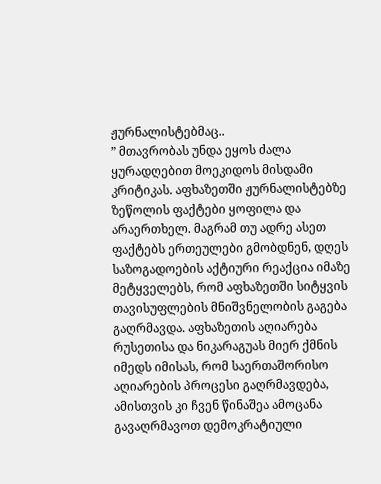ჟურნალისტებმაც..
” მთავრობას უნდა ეყოს ძალა ყურადღებით მოეკიდოს მისდამი კრიტიკას. აფხაზეთში ჟურნალისტებზე ზეწოლის ფაქტები ყოფილა და არაერთხელ. მაგრამ თუ ადრე ასეთ ფაქტებს ერთეულები გმობდნენ, დღეს საზოგადოების აქტიური რეაქცია იმაზე მეტყველებს, რომ აფხაზეთში სიტყვის თავისუფლების მნიშვნელობის გაგება გაღრმავდა. აფხაზეთის აღიარება რუსეთისა და ნიკარაგუას მიერ ქმნის იმედს იმისას, რომ საერთაშორისო აღიარების პროცესი გაღრმავდება, ამისთვის კი ჩვენ წინაშეა ამოცანა გავაღრმავოთ დემოკრატიული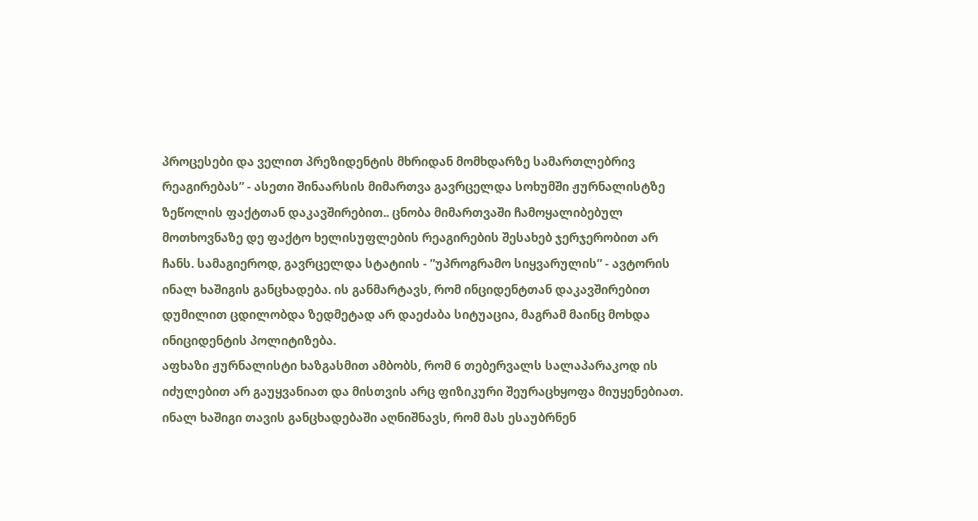პროცესები და ველით პრეზიდენტის მხრიდან მომხდარზე სამართლებრივ რეაგირებას” - ასეთი შინაარსის მიმართვა გავრცელდა სოხუმში ჟურნალისტზე ზეწოლის ფაქტთან დაკავშირებით.. ცნობა მიმართვაში ჩამოყალიბებულ მოთხოვნაზე დე ფაქტო ხელისუფლების რეაგირების შესახებ ჯერჯერობით არ ჩანს. სამაგიეროდ, გავრცელდა სტატიის - ”უპროგრამო სიყვარულის” - ავტორის ინალ ხაშიგის განცხადება. ის განმარტავს, რომ ინციდენტთან დაკავშირებით დუმილით ცდილობდა ზედმეტად არ დაეძაბა სიტუაცია, მაგრამ მაინც მოხდა ინიციდენტის პოლიტიზება.
აფხაზი ჟურნალისტი ხაზგასმით ამბობს, რომ 6 თებერვალს სალაპარაკოდ ის იძულებით არ გაუყვანიათ და მისთვის არც ფიზიკური შეურაცხყოფა მიუყენებიათ. ინალ ხაშიგი თავის განცხადებაში აღნიშნავს, რომ მას ესაუბრნენ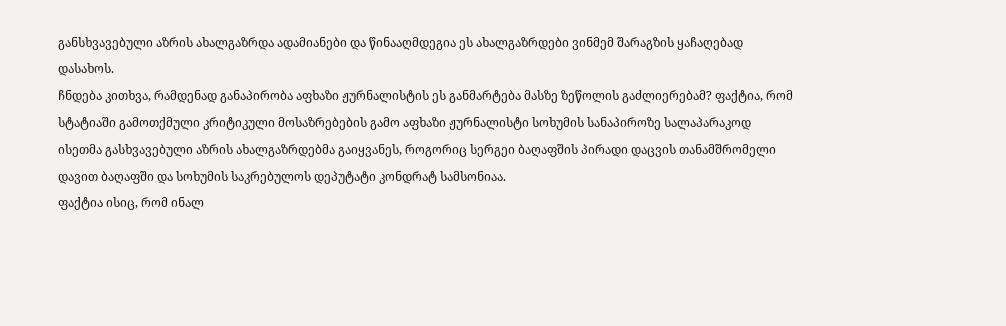განსხვავებული აზრის ახალგაზრდა ადამიანები და წინააღმდეგია ეს ახალგაზრდები ვინმემ შარაგზის ყაჩაღებად დასახოს.
ჩნდება კითხვა, რამდენად განაპირობა აფხაზი ჟურნალისტის ეს განმარტება მასზე ზეწოლის გაძლიერებამ? ფაქტია, რომ სტატიაში გამოთქმული კრიტიკული მოსაზრებების გამო აფხაზი ჟურნალისტი სოხუმის სანაპიროზე სალაპარაკოდ ისეთმა გასხვავებული აზრის ახალგაზრდებმა გაიყვანეს, როგორიც სერგეი ბაღაფშის პირადი დაცვის თანამშრომელი დავით ბაღაფში და სოხუმის საკრებულოს დეპუტატი კონდრატ სამსონიაა.
ფაქტია ისიც, რომ ინალ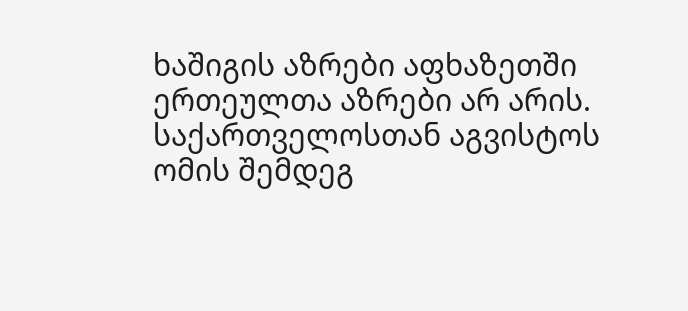ხაშიგის აზრები აფხაზეთში ერთეულთა აზრები არ არის. საქართველოსთან აგვისტოს ომის შემდეგ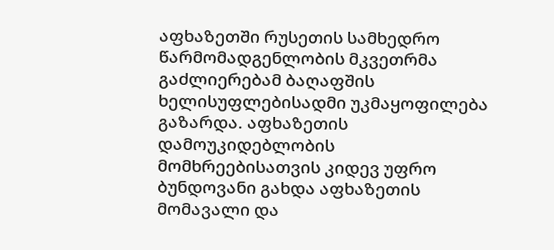აფხაზეთში რუსეთის სამხედრო წარმომადგენლობის მკვეთრმა გაძლიერებამ ბაღაფშის ხელისუფლებისადმი უკმაყოფილება გაზარდა. აფხაზეთის დამოუკიდებლობის მომხრეებისათვის კიდევ უფრო ბუნდოვანი გახდა აფხაზეთის მომავალი და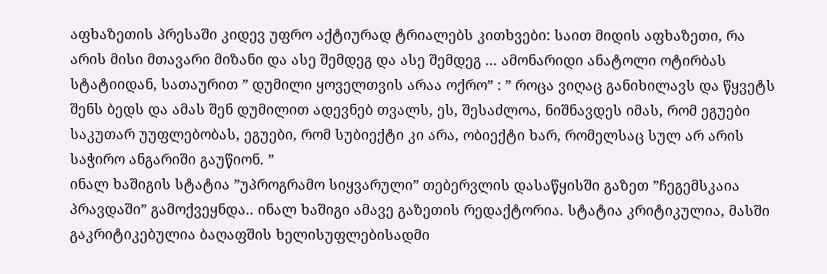აფხაზეთის პრესაში კიდევ უფრო აქტიურად ტრიალებს კითხვები: საით მიდის აფხაზეთი, რა არის მისი მთავარი მიზანი და ასე შემდეგ და ასე შემდეგ ... ამონარიდი ანატოლი ოტირბას სტატიიდან, სათაურით ” დუმილი ყოველთვის არაა ოქრო” : ” როცა ვიღაც განიხილავს და წყვეტს შენს ბედს და ამას შენ დუმილით ადევნებ თვალს, ეს, შესაძლოა, ნიშნავდეს იმას, რომ ეგუები საკუთარ უუფლებობას, ეგუები, რომ სუბიექტი კი არა, ობიექტი ხარ, რომელსაც სულ არ არის საჭირო ანგარიში გაუწიონ. ”
ინალ ხაშიგის სტატია ”უპროგრამო სიყვარული” თებერვლის დასაწყისში გაზეთ ”ჩეგემსკაია პრავდაში” გამოქვეყნდა.. ინალ ხაშიგი ამავე გაზეთის რედაქტორია. სტატია კრიტიკულია, მასში გაკრიტიკებულია ბაღაფშის ხელისუფლებისადმი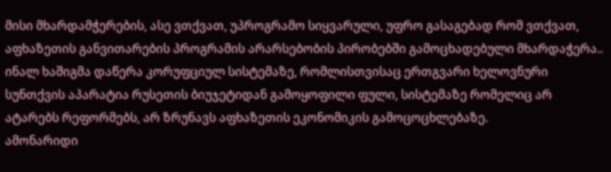მისი მხარდამჭერების, ასე ვთქვათ, უპროგრამო სიყვარული, უფრო გასაგებად რომ ვთქვათ, აფხაზეთის განვითარების პროგრამის არარსებობის პირობებში გამოცხადებული მხარდაჭერა.. ინალ ხაშიგმა დაწერა კორუფციულ სისტემაზე, რომლისთვისაც ერთგვარი ხელოვნური სუნთქვის აპარატია რუსეთის ბიუჯეტიდან გამოყოფილი ფული, სისტემაზე რომელიც არ ატარებს რეფორმებს, არ ზრუნავს აფხაზეთის ეკონომიკის გამოცოცხლებაზე.
ამონარიდი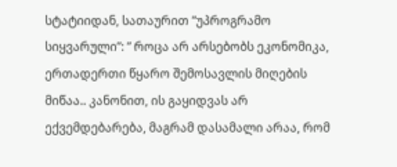სტატიიდან, სათაურით ”უპროგრამო სიყვარული”: ” როცა არ არსებობს ეკონომიკა, ერთადერთი წყარო შემოსავლის მიღების მიწაა.. კანონით, ის გაყიდვას არ ექვემდებარება, მაგრამ დასამალი არაა, რომ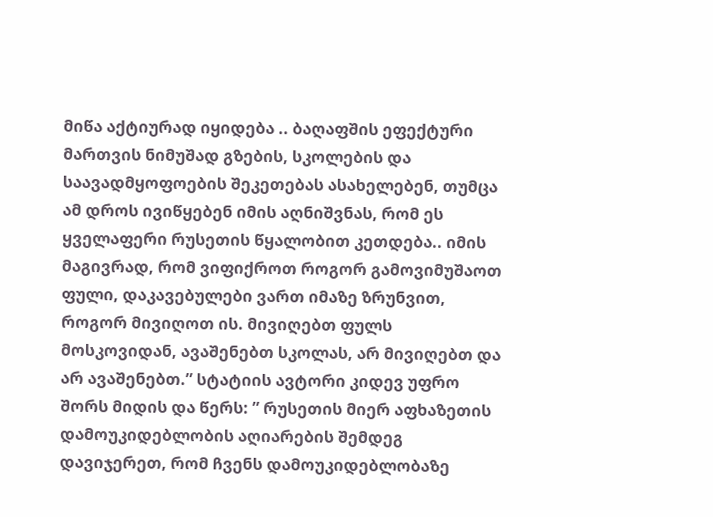მიწა აქტიურად იყიდება .. ბაღაფშის ეფექტური მართვის ნიმუშად გზების, სკოლების და საავადმყოფოების შეკეთებას ასახელებენ, თუმცა ამ დროს ივიწყებენ იმის აღნიშვნას, რომ ეს ყველაფერი რუსეთის წყალობით კეთდება.. იმის მაგივრად, რომ ვიფიქროთ როგორ გამოვიმუშაოთ ფული, დაკავებულები ვართ იმაზე ზრუნვით, როგორ მივიღოთ ის. მივიღებთ ფულს მოსკოვიდან, ავაშენებთ სკოლას, არ მივიღებთ და არ ავაშენებთ.” სტატიის ავტორი კიდევ უფრო შორს მიდის და წერს: ” რუსეთის მიერ აფხაზეთის დამოუკიდებლობის აღიარების შემდეგ დავიჯერეთ, რომ ჩვენს დამოუკიდებლობაზე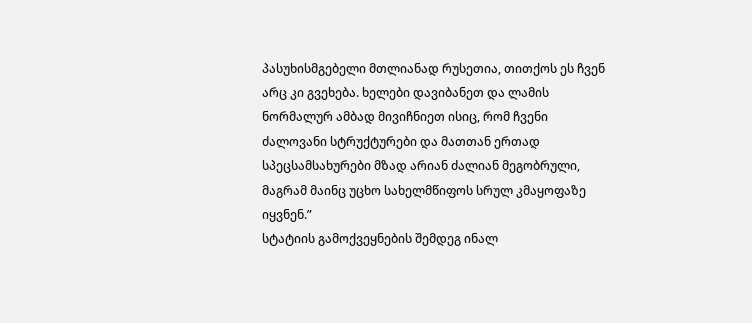პასუხისმგებელი მთლიანად რუსეთია, თითქოს ეს ჩვენ არც კი გვეხება. ხელები დავიბანეთ და ლამის ნორმალურ ამბად მივიჩნიეთ ისიც, რომ ჩვენი ძალოვანი სტრუქტურები და მათთან ერთად სპეცსამსახურები მზად არიან ძალიან მეგობრული, მაგრამ მაინც უცხო სახელმწიფოს სრულ კმაყოფაზე იყვნენ.”
სტატიის გამოქვეყნების შემდეგ ინალ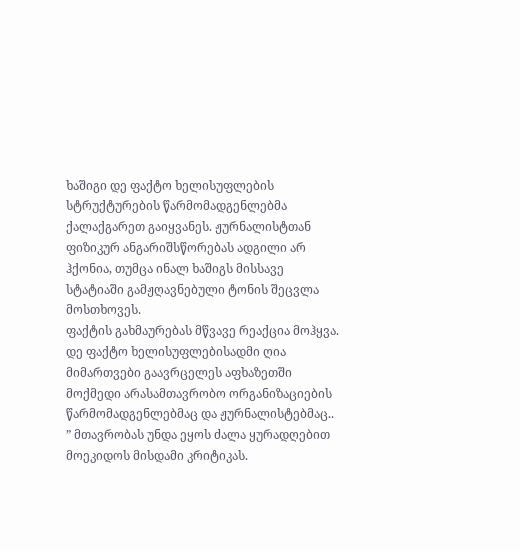ხაშიგი დე ფაქტო ხელისუფლების სტრუქტურების წარმომადგენლებმა ქალაქგარეთ გაიყვანეს. ჟურნალისტთან ფიზიკურ ანგარიშსწორებას ადგილი არ ჰქონია, თუმცა ინალ ხაშიგს მისსავე სტატიაში გამჟღავნებული ტონის შეცვლა მოსთხოვეს.
ფაქტის გახმაურებას მწვავე რეაქცია მოჰყვა. დე ფაქტო ხელისუფლებისადმი ღია მიმართვები გაავრცელეს აფხაზეთში მოქმედი არასამთავრობო ორგანიზაციების წარმომადგენლებმაც და ჟურნალისტებმაც..
” მთავრობას უნდა ეყოს ძალა ყურადღებით მოეკიდოს მისდამი კრიტიკას.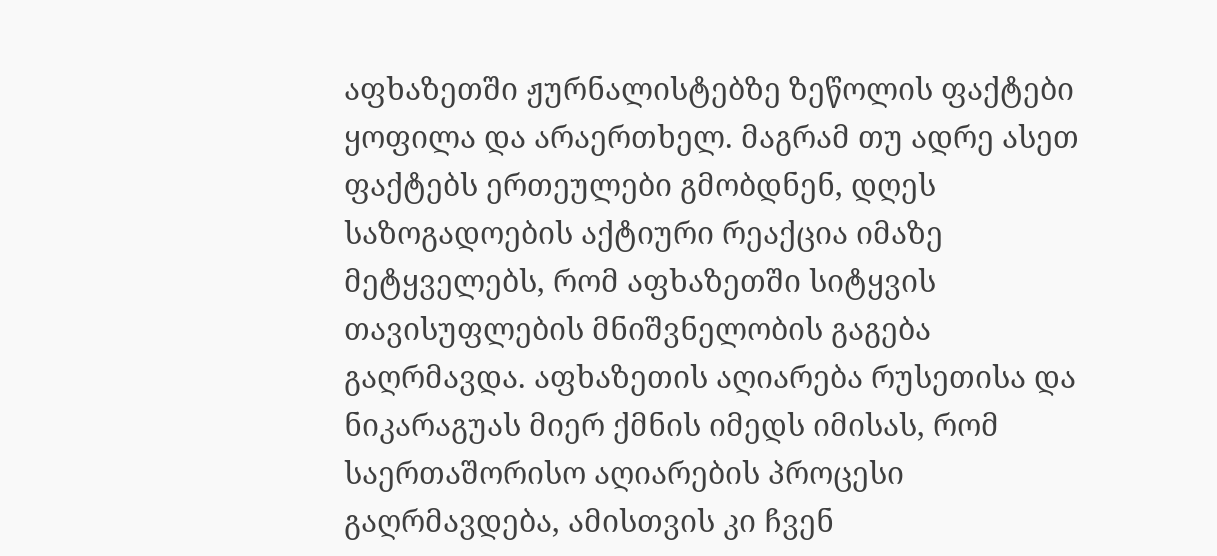აფხაზეთში ჟურნალისტებზე ზეწოლის ფაქტები ყოფილა და არაერთხელ. მაგრამ თუ ადრე ასეთ ფაქტებს ერთეულები გმობდნენ, დღეს საზოგადოების აქტიური რეაქცია იმაზე მეტყველებს, რომ აფხაზეთში სიტყვის თავისუფლების მნიშვნელობის გაგება გაღრმავდა. აფხაზეთის აღიარება რუსეთისა და ნიკარაგუას მიერ ქმნის იმედს იმისას, რომ საერთაშორისო აღიარების პროცესი გაღრმავდება, ამისთვის კი ჩვენ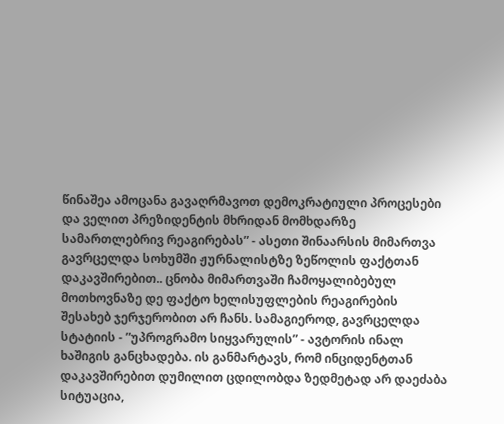წინაშეა ამოცანა გავაღრმავოთ დემოკრატიული პროცესები და ველით პრეზიდენტის მხრიდან მომხდარზე სამართლებრივ რეაგირებას” - ასეთი შინაარსის მიმართვა გავრცელდა სოხუმში ჟურნალისტზე ზეწოლის ფაქტთან დაკავშირებით.. ცნობა მიმართვაში ჩამოყალიბებულ მოთხოვნაზე დე ფაქტო ხელისუფლების რეაგირების შესახებ ჯერჯერობით არ ჩანს. სამაგიეროდ, გავრცელდა სტატიის - ”უპროგრამო სიყვარულის” - ავტორის ინალ ხაშიგის განცხადება. ის განმარტავს, რომ ინციდენტთან დაკავშირებით დუმილით ცდილობდა ზედმეტად არ დაეძაბა სიტუაცია,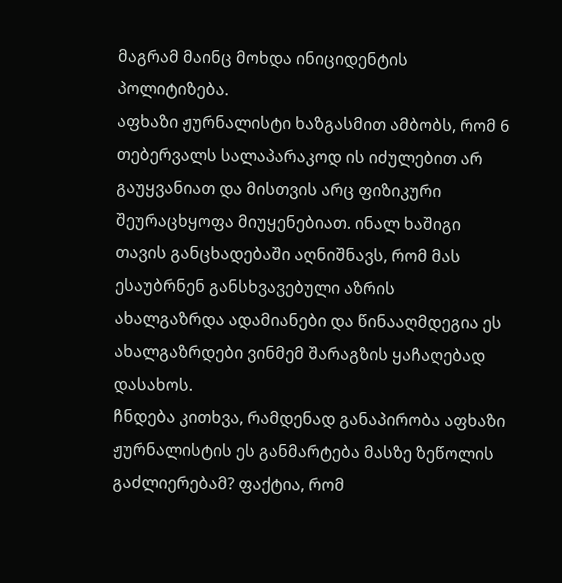მაგრამ მაინც მოხდა ინიციდენტის პოლიტიზება.
აფხაზი ჟურნალისტი ხაზგასმით ამბობს, რომ 6 თებერვალს სალაპარაკოდ ის იძულებით არ გაუყვანიათ და მისთვის არც ფიზიკური შეურაცხყოფა მიუყენებიათ. ინალ ხაშიგი თავის განცხადებაში აღნიშნავს, რომ მას ესაუბრნენ განსხვავებული აზრის ახალგაზრდა ადამიანები და წინააღმდეგია ეს ახალგაზრდები ვინმემ შარაგზის ყაჩაღებად დასახოს.
ჩნდება კითხვა, რამდენად განაპირობა აფხაზი ჟურნალისტის ეს განმარტება მასზე ზეწოლის გაძლიერებამ? ფაქტია, რომ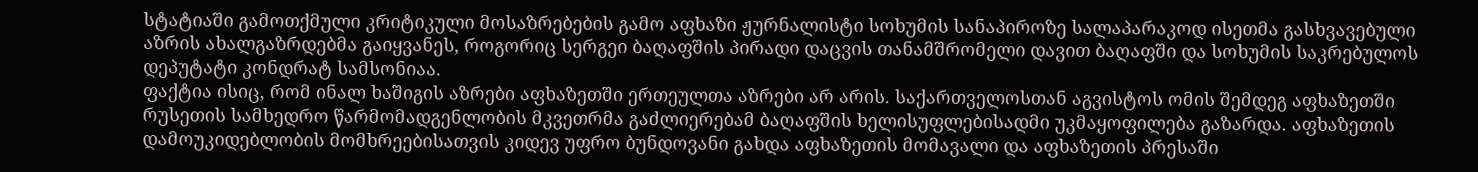სტატიაში გამოთქმული კრიტიკული მოსაზრებების გამო აფხაზი ჟურნალისტი სოხუმის სანაპიროზე სალაპარაკოდ ისეთმა გასხვავებული აზრის ახალგაზრდებმა გაიყვანეს, როგორიც სერგეი ბაღაფშის პირადი დაცვის თანამშრომელი დავით ბაღაფში და სოხუმის საკრებულოს დეპუტატი კონდრატ სამსონიაა.
ფაქტია ისიც, რომ ინალ ხაშიგის აზრები აფხაზეთში ერთეულთა აზრები არ არის. საქართველოსთან აგვისტოს ომის შემდეგ აფხაზეთში რუსეთის სამხედრო წარმომადგენლობის მკვეთრმა გაძლიერებამ ბაღაფშის ხელისუფლებისადმი უკმაყოფილება გაზარდა. აფხაზეთის დამოუკიდებლობის მომხრეებისათვის კიდევ უფრო ბუნდოვანი გახდა აფხაზეთის მომავალი და აფხაზეთის პრესაში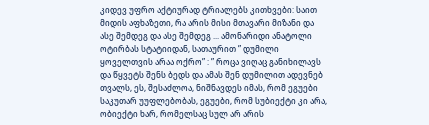კიდევ უფრო აქტიურად ტრიალებს კითხვები: საით მიდის აფხაზეთი, რა არის მისი მთავარი მიზანი და ასე შემდეგ და ასე შემდეგ ... ამონარიდი ანატოლი ოტირბას სტატიიდან, სათაურით ” დუმილი ყოველთვის არაა ოქრო” : ” როცა ვიღაც განიხილავს და წყვეტს შენს ბედს და ამას შენ დუმილით ადევნებ თვალს, ეს, შესაძლოა, ნიშნავდეს იმას, რომ ეგუები საკუთარ უუფლებობას, ეგუები, რომ სუბიექტი კი არა, ობიექტი ხარ, რომელსაც სულ არ არის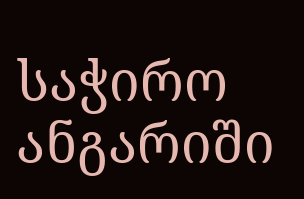საჭირო ანგარიში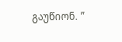გაუწიონ. ”